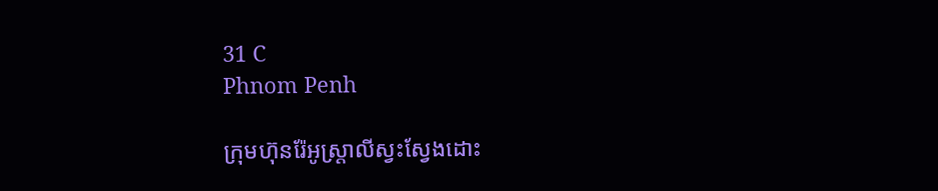31 C
Phnom Penh

ក្រុមហ៊ុនរ៉ែអូស្ត្រាលីស្វះស្វែងដោះ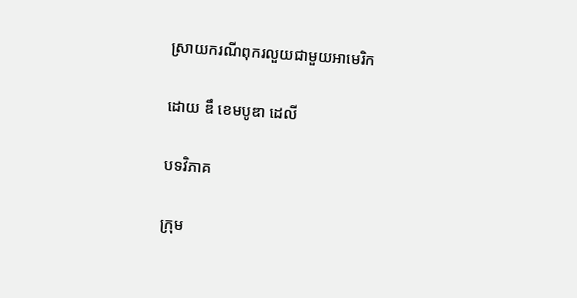ស្រាយករណីពុករលួយជាមួយអាមេរិក

ដោយ ឌឹ ខេមបូឌា ដេលី

បទវិភាគ

ក្រុម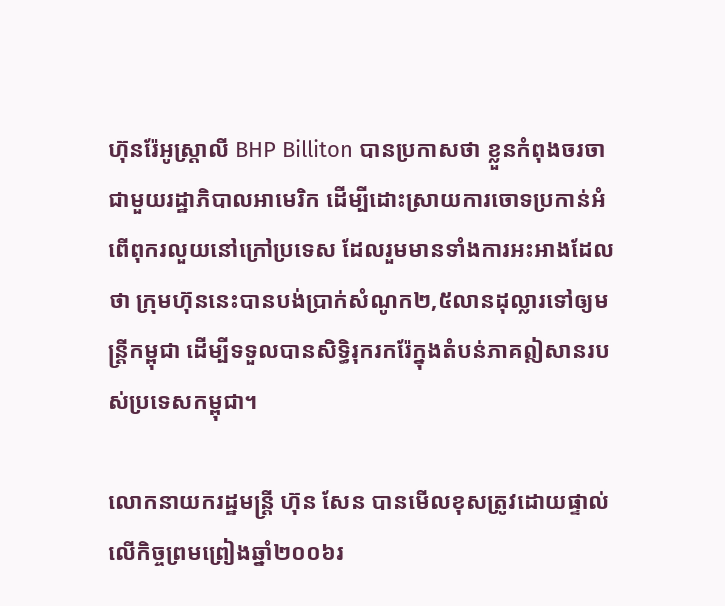ហ៊ុនរ៉ែអូស្ត្រាលី BHP Billiton បានប្រកាសថា ខ្លួនកំពុងចរចាជាមួយរដ្ឋាភិបាលអាមេរិក ដើម្បីដោះស្រាយការចោទប្រកាន់អំពើពុករលួយនៅក្រៅប្រទេស ដែលរួមមានទាំងការអះអាងដែលថា ក្រុមហ៊ុននេះបានបង់ប្រាក់សំណូក២,៥លានដុល្លារទៅឲ្យមន្ត្រីកម្ពុជា ដើម្បីទទួលបានសិទ្ធិរុករករ៉ែក្នុងតំបន់ភាគឦសានរបស់ប្រទេសកម្ពុជា។

លោកនាយករដ្ឋមន្ត្រី ហ៊ុន សែន បានមើលខុសត្រូវដោយផ្ទាល់លើកិច្ចព្រមព្រៀងឆ្នាំ២០០៦រ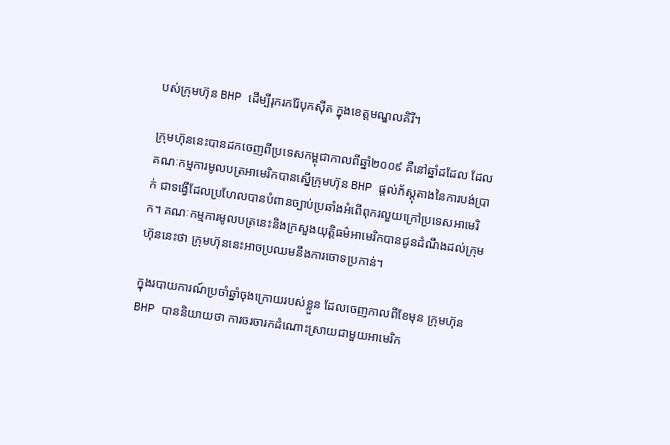បស់ក្រុមហ៊ុន BHP ដើម្បីរុករករ៉ែបុកស៊ីត ក្នុងខេត្តមណ្ឌលគិរី។

ក្រុមហ៊ុននេះបានដកចេញពីប្រទេសកម្ពុជាកាលពីឆ្នាំ២០០៩ គឺនៅឆ្នាំដដែល ដែលគណៈកម្មការមូលបត្រអាមេរិកបានស្នើក្រុមហ៊ុន BHP ផ្តល់ភ័ស្តុតាងនៃការបង់ប្រាក់ ជាទង្វើដែលប្រហែលបានបំពានច្បាប់ប្រឆាំងអំពើពុករលួយក្រៅប្រទេសអាមេរិក។ គណៈកម្មការមូលបត្រនេះនិងក្រសួងយុត្តិធម៌អាមេរិកបានជូនដំណឹងដល់ក្រុមហ៊ុននេះថា ក្រុមហ៊ុននេះអាចប្រឈមនឹងការចោទប្រកាន់។

ក្នុងរបាយការណ៍ប្រចាំឆ្នាំចុងក្រោយរបស់ខ្លួន ដែលចេញកាលពីខែមុន ក្រុមហ៊ុន BHP បាននិយាយថា ការចរចារកដំណោះស្រាយជាមួយអាមេរិក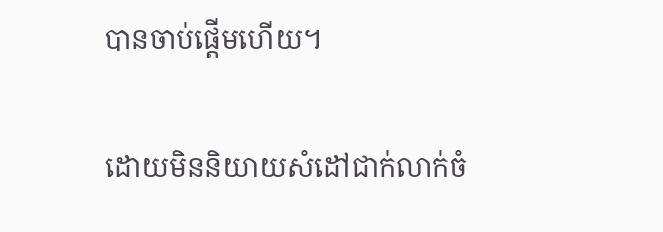បានចាប់ផ្តើមហើយ។

ដោយមិននិយាយសំដៅជាក់លាក់ចំ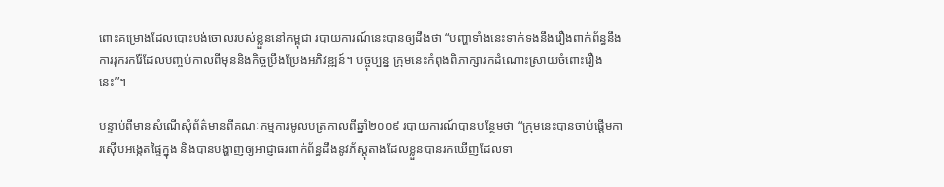ពោះគម្រោងដែលបោះបង់ចោលរបស់ខ្លួននៅកម្ពុជា របាយការណ៍នេះបានឲ្យដឹងថា “បញ្ហាទាំងនេះទាក់ទងនឹងរឿងពាក់ព័ន្ធនឹងការរុករករ៉ែដែលបញ្ចប់កាលពីមុននិងកិច្ចប្រឹងប្រែងអភិវឌ្ឍន៍។ បច្ចុប្បន្ន ក្រុមនេះកំពុងពិភាក្សារកដំណោះស្រាយចំពោះរឿងនេះ”។

បន្ទាប់ពីមានសំណើសុំព័ត៌មានពីគណៈកម្មការមូលបត្រកាលពីឆ្នាំ២០០៩ របាយការណ៍បានបន្ថែមថា “ក្រុមនេះបានចាប់ផ្តើមការស៊ើបអង្កេតផ្ទៃក្នុង និងបានបង្ហាញឲ្យអាជ្ញាធរពាក់ព័ន្ធដឹងនូវភ័ស្តុតាងដែលខ្លួនបានរកឃើញដែលទា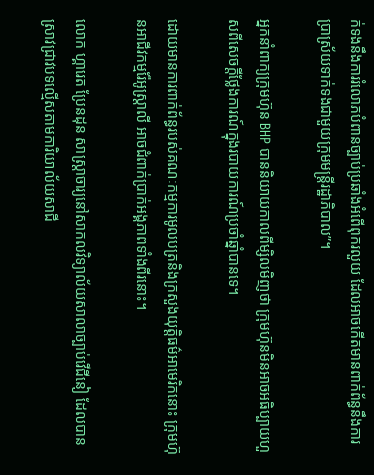ក់ទងនឹងការរំលោភបំពានច្បាប់ប្រឆាំងអំពើពុករលួយ ដែលអាចកើតមានពាក់ព័ន្ធនឹងការប្រាស្រ័យទាក់ទងជាមួយក្រុមមន្ត្រីរដ្ឋាភិបាល”។

អ្នកនាំពាក្យក្រុមហ៊ុន BHP បាននិយាយកាលពីម្សិលមិញថា ក្រុមហ៊ុនមិនអាចអធិប្បាយហួសពីសេចក្តីថ្លែងការណ៍ក្នុងរបាយការណ៍ប្រចាំឆ្នាំបានទេ។

ដោយមានការពាក់ព័ន្ធរបស់គណៈកម្មការមូលបត្រនិងក្រសួងយុត្តិធម៌អាមេរិកនោះ ក្រុមហ៊ុនអាជីវកម្មរ៉ែអូស្ត្រាលី អាចជំពាក់ប្រាក់អង្គភាពទាំងពីរនោះ។

លោក ហ្គារេត ប្រែនដុន សាស្ត្រាចារ្យនៅសាកលវិទ្យាល័យសាលាច្បាប់វើជីនៀ ដែលបានស្រាវជ្រាវបទល្មើសតាមការិយាល័យសាជី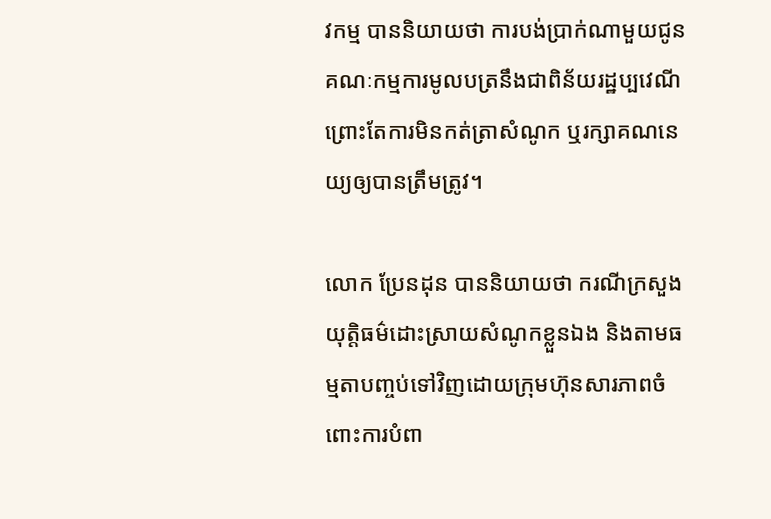វកម្ម បាននិយាយថា ការបង់ប្រាក់ណាមួយជូនគណៈកម្មការមូលបត្រនឹងជាពិន័យរដ្ឋប្បវេណី ព្រោះតែការមិនកត់ត្រាសំណូក ឬរក្សាគណនេយ្យឲ្យបានត្រឹមត្រូវ។

លោក ប្រែនដុន បាននិយាយថា ករណីក្រសួងយុត្តិធម៌ដោះស្រាយសំណូកខ្លួនឯង និងតាមធម្មតាបញ្ចប់ទៅវិញដោយក្រុមហ៊ុនសារភាពចំពោះការបំពា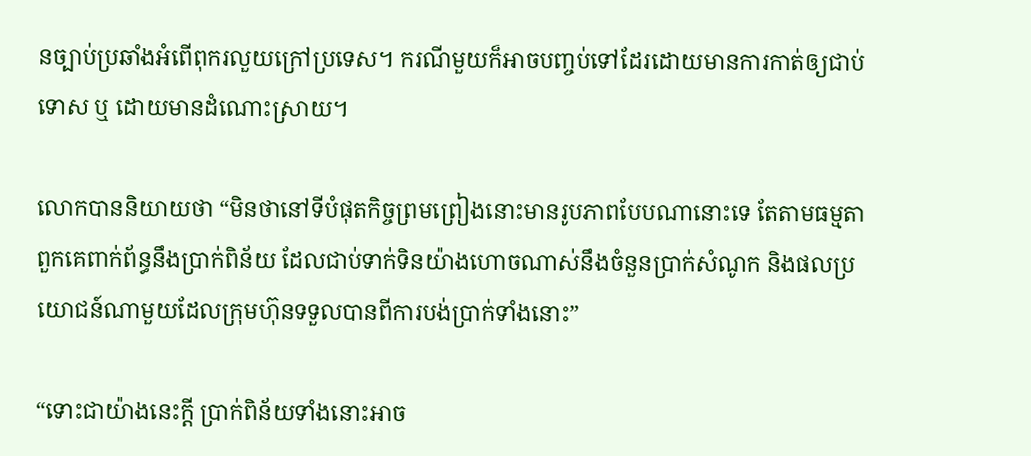នច្បាប់ប្រឆាំងអំពើពុករលួយក្រៅប្រទេស។ ករណីមួយក៏អាចបញ្ចប់ទៅដែរដោយមានការកាត់ឲ្យជាប់ទោស ឬ ដោយមានដំណោះស្រាយ។

លោកបាននិយាយថា “មិនថានៅទីបំផុតកិច្ចព្រមព្រៀងនោះមានរូបភាពបែបណានោះទេ តែតាមធម្មតាពួកគេពាក់ព័ន្ធនឹងប្រាក់ពិន័យ ដែលជាប់ទាក់ទិនយ៉ាងហោចណាស់នឹងចំនួនប្រាក់សំណូក និងផលប្រយោជន៍ណាមួយដែលក្រុមហ៊ុនទទួលបានពីការបង់ប្រាក់ទាំងនោះ”

“ទោះជាយ៉ាងនេះក្តី ប្រាក់ពិន័យទាំងនោះអាច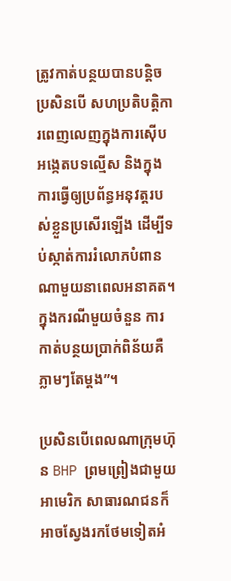ត្រូវកាត់បន្ថយបានបន្តិច ប្រសិនបើ សហប្រតិបត្តិការពេញលេញក្នុងការស៊ើបអង្កេតបទល្មើស និងក្នុងការធ្វើឲ្យប្រព័ន្ធអនុវត្តរបស់ខ្លួនប្រសើរឡើង ដើម្បីទប់ស្កាត់ការរំលោភបំពានណាមួយនាពេលអនាគត។ ក្នុងករណីមួយចំនួន ការកាត់បន្ថយប្រាក់ពិន័យគឺភ្លាមៗតែម្តង”។

ប្រសិនបើពេលណាក្រុមហ៊ុន BHP ព្រមព្រៀងជាមួយអាមេរិក សាធារណជនក៏អាចស្វែងរកថែមទៀតអំ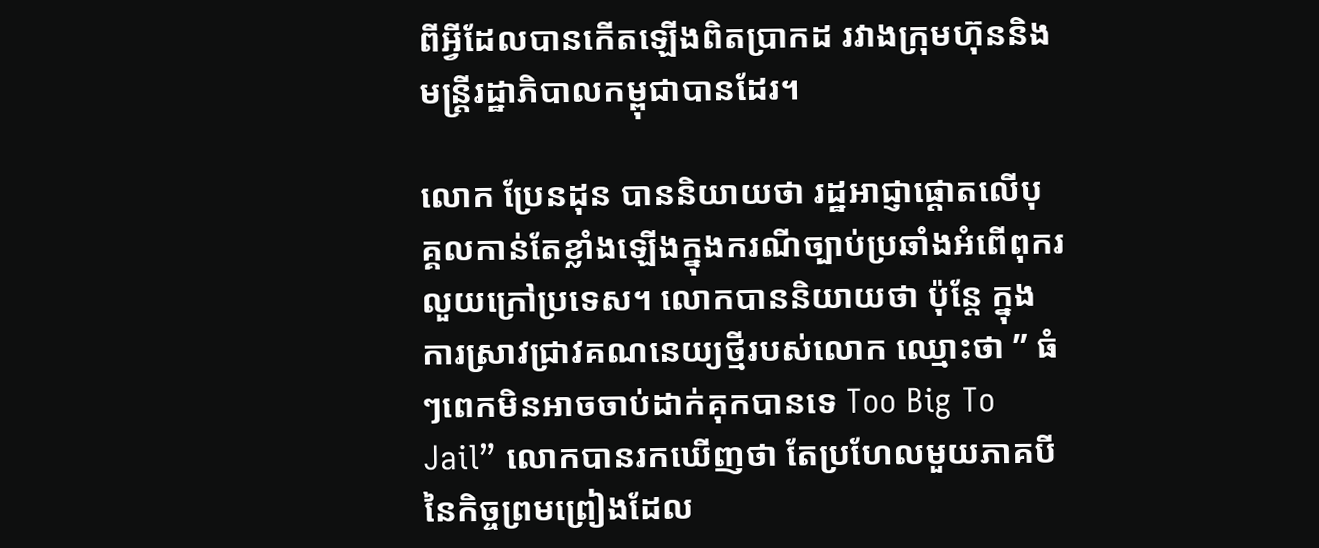ពីអ្វីដែលបានកើតឡើងពិតប្រាកដ រវាងក្រុមហ៊ុននិងមន្ត្រីរដ្ឋាភិបាលកម្ពុជាបានដែរ។

លោក ប្រែនដុន បាននិយាយថា រដ្ឋអាជ្ញាផ្តោតលើបុគ្គលកាន់តែខ្លាំងឡើងក្នុងករណីច្បាប់ប្រឆាំងអំពើពុករលួយក្រៅប្រទេស។ លោកបាននិយាយថា ប៉ុន្តែ ក្នុងការស្រាវជ្រាវគណនេយ្យថ្មីរបស់លោក ឈ្មោះថា ” ធំៗពេកមិនអាចចាប់ដាក់គុកបានទេ Too Big To Jail” លោកបានរកឃើញថា តែប្រហែលមួយភាគបីនៃកិច្ចព្រមព្រៀងដែល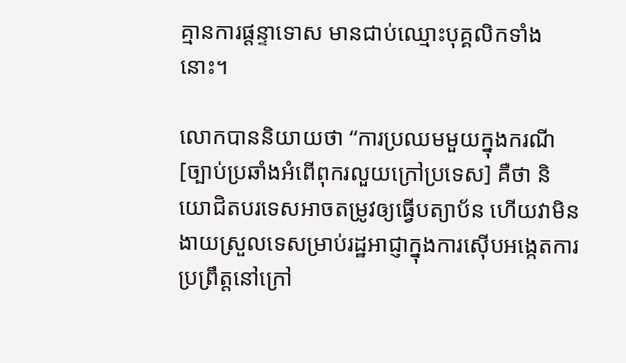គ្មានការផ្តន្ទាទោស មានជាប់ឈ្មោះបុគ្គលិកទាំងនោះ។

លោកបាននិយាយថា “ការប្រឈមមួយក្នុងករណី [ច្បាប់ប្រឆាំងអំពើពុករលួយក្រៅប្រទេស] គឺថា និយោជិតបរទេសអាចតម្រូវឲ្យធ្វើបត្យាប័ន ហើយវាមិនងាយស្រួលទេសម្រាប់រដ្ឋអាជ្ញាក្នុងការស៊ើបអង្កេតការប្រព្រឹត្តនៅក្រៅ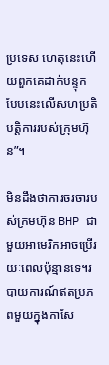ប្រទេស ហេតុនេះហើយពួកគេដាក់បន្ទុកបែបនេះលើសហប្រតិបត្តិការរបស់ក្រុមហ៊ុន”។

មិនដឹងថាការចរចារបស់ក្រមហ៊ុន BHP ជាមួយអាមេរិកអាចប្រើរយៈពេលប៉ុន្មានទេ។របាយការណ៍ឥតប្រភពមួយក្នុងកាសែ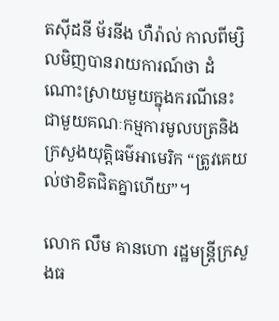តស៊ីដនី ម័រនីង ហឺរ៉ាល់ កាលពីម្សិលមិញបានរាយការណ៍ថា ដំណោះស្រាយមួយក្នុងករណីនេះជាមួយគណៈកម្មការមូលបត្រនិងក្រសួងយុត្តិធម៌អាមេរិក “ត្រូវគេយល់ថាខិតជិតគ្នាហើយ”។

លោក លឹម គានហោ រដ្ឋមន្ត្រីក្រសួងធ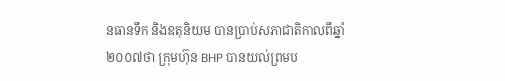នធានទឹក និងឧតុនិយម បានប្រាប់សភាជាតិកាលពីឆ្នាំ២០០៧ថា ក្រុមហ៊ុន BHP បានយល់ព្រមប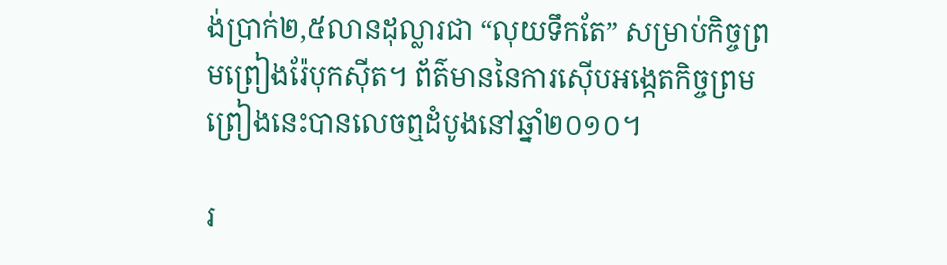ង់ប្រាក់២,៥លានដុល្លារជា “លុយទឹកតែ” សម្រាប់កិច្ចព្រមព្រៀងរ៉ែបុកស៊ីត។ ព័ត៌មាននៃការស៊ើបអង្កេតកិច្ចព្រមព្រៀងនេះបានលេចឮដំបូងនៅឆ្នាំ២០១០។

រ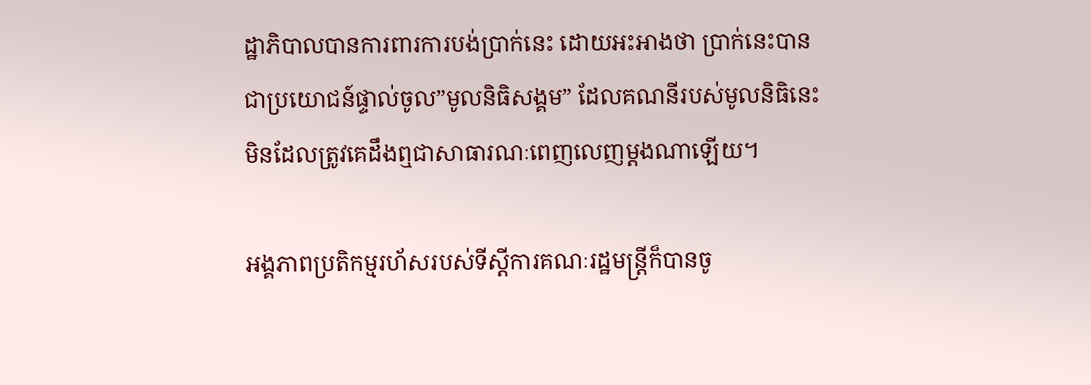ដ្ឋាភិបាលបានការពារការបង់ប្រាក់នេះ ដោយអះអាងថា ប្រាក់នេះបានជាប្រយោជន៍ផ្ទាល់ចូល”មូលនិធិសង្គម” ដែលគណនីរបស់មូលនិធិនេះមិនដែលត្រូវគេដឹងឮជាសាធារណៈពេញលេញម្តងណាឡើយ។

អង្គភាពប្រតិកម្មរហ័សរបស់ទីស្តីការគណៈរដ្ឋមន្ត្រីក៏បានចូ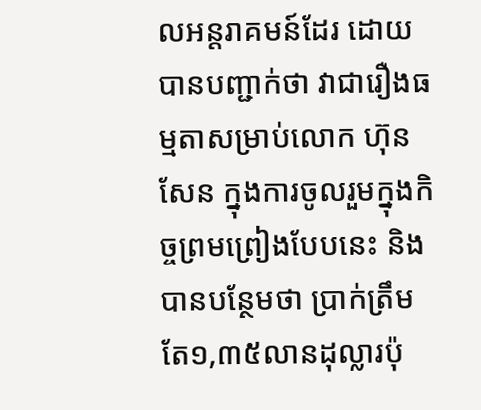លអន្តរាគមន៍ដែរ ដោយបានបញ្ជាក់ថា វាជារឿងធម្មតាសម្រាប់លោក ហ៊ុន សែន ក្នុងការចូលរួមក្នុងកិច្ចព្រមព្រៀងបែបនេះ និងបានបន្ថែមថា ប្រាក់ត្រឹមតែ១,៣៥លានដុល្លារប៉ុ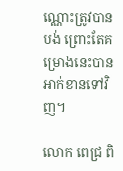ណ្ណោះត្រូវបានបង់ ព្រោះតែគម្រោងនេះបានអាក់ខានទៅវិញ។

លោក ពេជ្រ ពិ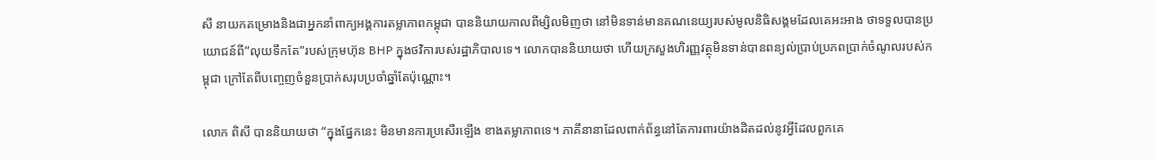សី នាយកគម្រោងនិងជាអ្នកនាំពាក្យអង្គការតម្លាភាពកម្ពុជា បាននិយាយកាលពីម្សិលមិញថា នៅមិនទាន់មានគណនេយ្យរបស់មូលនិធិសង្គមដែលគេអះអាង ថាទទួលបានប្រយោជន៍ពី”លុយទឹកតែ”របស់ក្រុមហ៊ុន BHP ក្នុងថវិការបស់រដ្ឋាភិបាលទេ។ លោកបាននិយាយថា ហើយក្រសួងហិរញ្ញវត្ថុមិនទាន់បានពន្យល់ប្រាប់ប្រភពប្រាក់ចំណូលរបស់កម្ពុជា ក្រៅតែពីបញ្ចេញចំនួនប្រាក់សរុបប្រចាំឆ្នាំតែប៉ុណ្ណោះ។

លោក ពិសី បាននិយាយថា “ក្នុងផ្នែកនេះ មិនមានការប្រសើរឡើង ខាងតម្លាភាពទេ។ ភាគីនានាដែលពាក់ព័ន្ធនៅតែការពារយ៉ាងដិតដល់នូវអ្វីដែលពួកគេ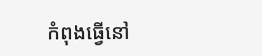កំពុងធ្វើនៅ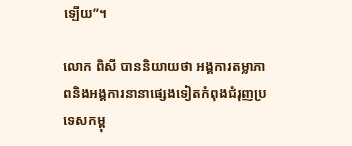ឡើយ”។

លោក ពិសី បាននិយាយថា អង្គការតម្លាភាពនិងអង្គការនានាផ្សេងទៀតកំពុងជំរុញប្រទេសកម្ពុ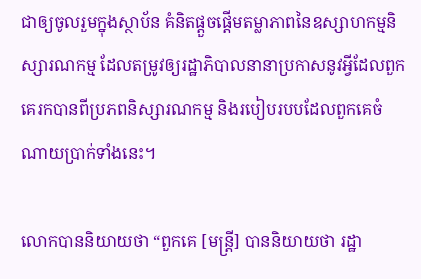ជាឲ្យចូលរួមក្នុងស្ថាប័ន គំនិតផ្តួចផ្តើមតម្លាភាពនៃឧស្សាហកម្មនិស្សារណកម្ម ដែលតម្រូវឲ្យរដ្ឋាភិបាលនានាប្រកាសនូវអ្វីដែលពួកគេរកបានពីប្រភពនិស្សារណកម្ម និងរបៀបរបបដែលពួកគេចំណាយប្រាក់ទាំងនេះ។

លោកបាននិយាយថា “ពួកគេ [មន្ត្រី] បាននិយាយថា រដ្ឋា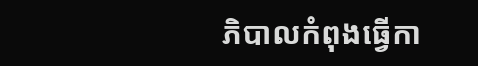ភិបាលកំពុងធ្វើកា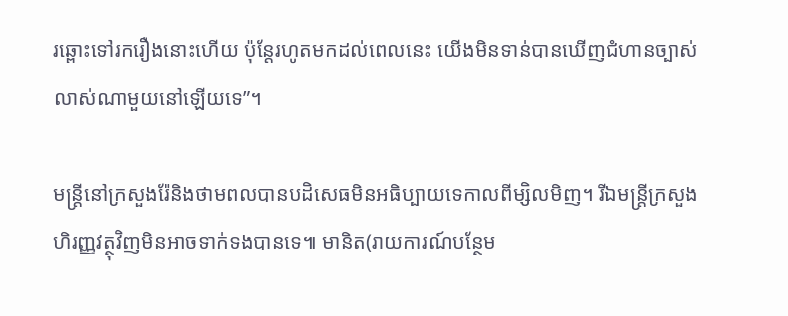រឆ្ពោះទៅរករឿងនោះហើយ ប៉ុន្តែរហូតមកដល់ពេលនេះ យើងមិនទាន់បានឃើញជំហានច្បាស់លាស់ណាមួយនៅឡើយទេ”។

មន្ត្រីនៅក្រសួងរ៉ែនិងថាមពលបានបដិសេធមិនអធិប្បាយទេកាលពីម្សិលមិញ។ រីឯមន្ត្រីក្រសួងហិរញ្ញវត្ថុវិញមិនអាចទាក់ទងបានទេ៕ មានិត(រាយការណ៍បន្ថែម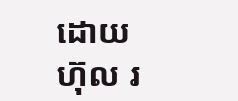ដោយ ហ៊ុល រ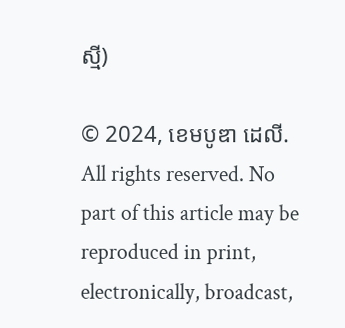ស្មី)

© 2024, ខេមបូឌា ដេលី. All rights reserved. No part of this article may be reproduced in print, electronically, broadcast,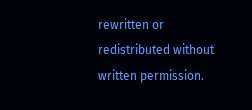rewritten or redistributed without written permission.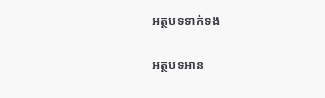អត្ថបទទាក់ទង

អត្ថបទអាន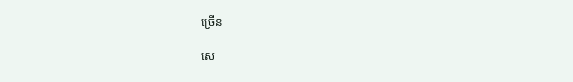ច្រើន

សេ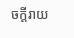ចក្ដីរាយ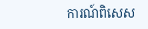ការណ៍ពិសេស